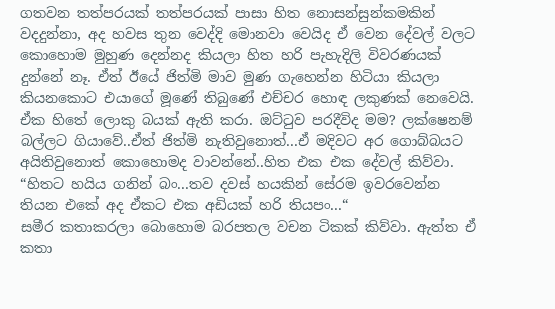ගතවන තත්පරයක් තත්පරයක් පාසා හිත නොසන්සුන්කමකින් වදදුන්නා, අද හවස තුන වෙද්දි මොනවා වෙයිද ඒ වෙන දේවල් වලට කොහොම මුහුණ දෙන්නද කියලා හිත හරි පැහැදිලි විවරණයක් දුන්නේ නෑ. ඒත් ඊයේ ජිත්මි මාව මුණ ගැහෙන්න හිටියා කියලා කියනකොට එයාගේ මූණේ තිබුණේ එච්චර හොඳ ලකුණක් නෙවෙයි. ඒක හිතේ ලොකු බයක් ඇති කරා. ඔට්ටුව පරදීවිද මම? ලක්ෂෙනම් බල්ලට ගියාවේ..ඒත් ජිත්මි නැතිවුනොත්...ඒ මදිවට අර ගොබ්බයට අයිතිවුනොත් කොහොමද වාවන්නේ..හිත එක එක දේවල් කිව්වා.
“හිතට හයිය ගනින් බං...තව දවස් හයකින් සේරම ඉවරවෙන්න තියන එකේ අද ඒකට එක අඩියක් හරි තියපං...“
සමීර කතාකරලා බොහොම බරපතල වචන ටිකක් කිව්වා. ඇත්ත ඒ කතා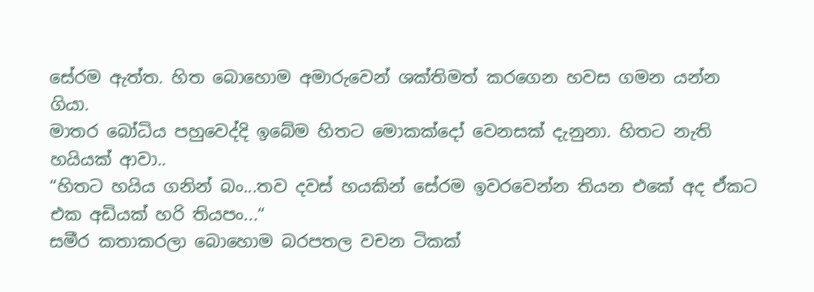සේරම ඇත්ත. හිත බොහොම අමාරුවෙන් ශක්තිමත් කරගෙන හවස ගමන යන්න ගියා.
මාතර බෝධිය පහුවෙද්දි ඉබේම හිතට මොකක්දෝ වෙනසක් දැනුනා. හිතට නැති හයියක් ආවා..
“හිතට හයිය ගනින් බං...තව දවස් හයකින් සේරම ඉවරවෙන්න තියන එකේ අද ඒකට එක අඩියක් හරි තියපං...“
සමීර කතාකරලා බොහොම බරපතල වචන ටිකක්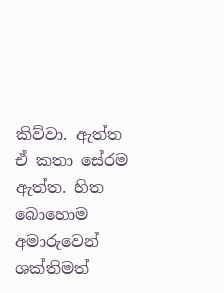කිව්වා. ඇත්ත ඒ කතා සේරම ඇත්ත. හිත බොහොම අමාරුවෙන් ශක්තිමත්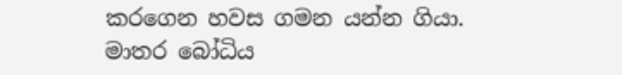කරගෙන හවස ගමන යන්න ගියා.
මාතර බෝධිය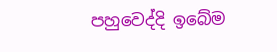පහුවෙද්දි ඉබේම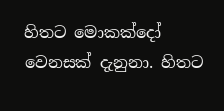හිතට මොකක්දෝ වෙනසක් දැනුනා. හිතට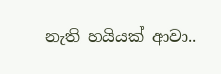නැති හයියක් ආවා..